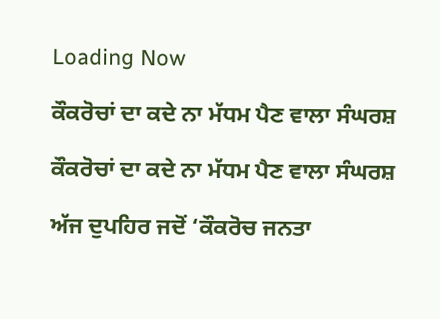Loading Now

ਕੌਕਰੋਚਾਂ ਦਾ ਕਦੇ ਨਾ ਮੱਧਮ ਪੈਣ ਵਾਲਾ ਸੰਘਰਸ਼

ਕੌਕਰੋਚਾਂ ਦਾ ਕਦੇ ਨਾ ਮੱਧਮ ਪੈਣ ਵਾਲਾ ਸੰਘਰਸ਼

ਅੱਜ ਦੁਪਹਿਰ ਜਦੋਂ ‘ਕੌਕਰੋਚ ਜਨਤਾ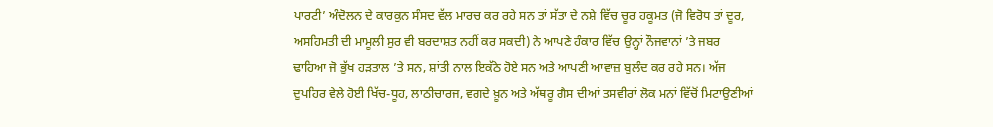ਪਾਰਟੀ’ ਅੰਦੋਲਨ ਦੇ ਕਾਰਕੁਨ ਸੰਸਦ ਵੱਲ ਮਾਰਚ ਕਰ ਰਹੇ ਸਨ ਤਾਂ ਸੱਤਾ ਦੇ ਨਸ਼ੇ ਵਿੱਚ ਚੂਰ ਹਕੂਮਤ (ਜੋ ਵਿਰੋਧ ਤਾਂ ਦੂਰ, ਅਸਹਿਮਤੀ ਦੀ ਮਾਮੂਲੀ ਸੁਰ ਵੀ ਬਰਦਾਸ਼ਤ ਨਹੀਂ ਕਰ ਸਕਦੀ) ਨੇ ਆਪਣੇ ਹੰਕਾਰ ਵਿੱਚ ਉਨ੍ਹਾਂ ਨੌਜਵਾਨਾਂ ’ਤੇ ਜਬਰ ਢਾਹਿਆ ਜੋ ਭੁੱਖ ਹੜਤਾਲ ’ਤੇ ਸਨ, ਸ਼ਾਂਤੀ ਨਾਲ ਇਕੱਠੇ ਹੋਏ ਸਨ ਅਤੇ ਆਪਣੀ ਆਵਾਜ਼ ਬੁਲੰਦ ਕਰ ਰਹੇ ਸਨ। ਅੱਜ ਦੁਪਹਿਰ ਵੇਲੇ ਹੋਈ ਖਿੱਚ-ਧੂਹ, ਲਾਠੀਚਾਰਜ, ਵਗਦੇ ਖ਼ੂਨ ਅਤੇ ਅੱਥਰੂ ਗੈਸ ਦੀਆਂ ਤਸਵੀਰਾਂ ਲੋਕ ਮਨਾਂ ਵਿੱਚੋਂ ਮਿਟਾਉਣੀਆਂ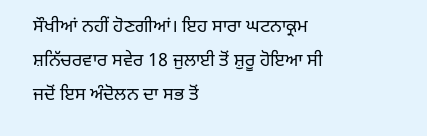ਸੌਖੀਆਂ ਨਹੀਂ ਹੋਣਗੀਆਂ। ਇਹ ਸਾਰਾ ਘਟਨਾਕ੍ਰਮ ਸ਼ਨਿੱਚਰਵਾਰ ਸਵੇਰ 18 ਜੁਲਾਈ ਤੋਂ ਸ਼ੁਰੂ ਹੋਇਆ ਸੀ ਜਦੋਂ ਇਸ ਅੰਦੋਲਨ ਦਾ ਸਭ ਤੋਂ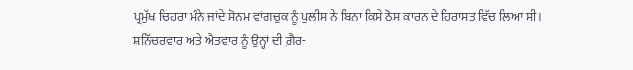ਪ੍ਰਮੁੱਖ ਚਿਹਰਾ ਮੰਨੇ ਜਾਂਦੇ ਸੋਨਮ ਵਾਂਗਚੁਕ ਨੂੰ ਪੁਲੀਸ ਨੇ ਬਿਨਾ ਕਿਸੇ ਠੋਸ ਕਾਰਨ ਦੇ ਹਿਰਾਸਤ ਵਿੱਚ ਲਿਆ ਸੀ। ਸ਼ਨਿੱਚਰਵਾਰ ਅਤੇ ਐਤਵਾਰ ਨੂੰ ਉਨ੍ਹਾਂ ਦੀ ਗ਼ੈਰ-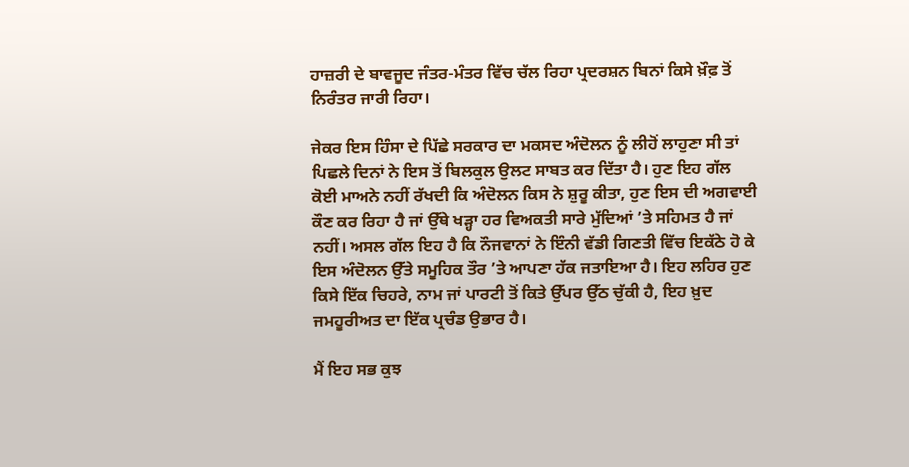ਹਾਜ਼ਰੀ ਦੇ ਬਾਵਜੂਦ ਜੰਤਰ-ਮੰਤਰ ਵਿੱਚ ਚੱਲ ਰਿਹਾ ਪ੍ਰਦਰਸ਼ਨ ਬਿਨਾਂ ਕਿਸੇ ਖ਼ੌਫ਼ ਤੋਂ ਨਿਰੰਤਰ ਜਾਰੀ ਰਿਹਾ।

ਜੇਕਰ ਇਸ ਹਿੰਸਾ ਦੇ ਪਿੱਛੇ ਸਰਕਾਰ ਦਾ ਮਕਸਦ ਅੰਦੋਲਨ ਨੂੰ ਲੀਹੋਂ ਲਾਹੁਣਾ ਸੀ ਤਾਂ ਪਿਛਲੇ ਦਿਨਾਂ ਨੇ ਇਸ ਤੋਂ ਬਿਲਕੁਲ ਉਲਟ ਸਾਬਤ ਕਰ ਦਿੱਤਾ ਹੈ। ਹੁਣ ਇਹ ਗੱਲ ਕੋਈ ਮਾਅਨੇ ਨਹੀਂ ਰੱਖਦੀ ਕਿ ਅੰਦੋਲਨ ਕਿਸ ਨੇ ਸ਼ੁਰੂ ਕੀਤਾ, ਹੁਣ ਇਸ ਦੀ ਅਗਵਾਈ ਕੌਣ ਕਰ ਰਿਹਾ ਹੈ ਜਾਂ ਉੱਥੇ ਖੜ੍ਹਾ ਹਰ ਵਿਅਕਤੀ ਸਾਰੇ ਮੁੱਦਿਆਂ ’ਤੇ ਸਹਿਮਤ ਹੈ ਜਾਂ ਨਹੀਂ। ਅਸਲ ਗੱਲ ਇਹ ਹੈ ਕਿ ਨੌਜਵਾਨਾਂ ਨੇ ਇੰਨੀ ਵੱਡੀ ਗਿਣਤੀ ਵਿੱਚ ਇਕੱਠੇ ਹੋ ਕੇ ਇਸ ਅੰਦੋਲਨ ਉੱਤੇ ਸਮੂਹਿਕ ਤੌਰ ’ਤੇ ਆਪਣਾ ਹੱਕ ਜਤਾਇਆ ਹੈ। ਇਹ ਲਹਿਰ ਹੁਣ ਕਿਸੇ ਇੱਕ ਚਿਹਰੇ, ਨਾਮ ਜਾਂ ਪਾਰਟੀ ਤੋਂ ਕਿਤੇ ਉੱਪਰ ਉੱਠ ਚੁੱਕੀ ਹੈ, ਇਹ ਖ਼ੁਦ ਜਮਹੂਰੀਅਤ ਦਾ ਇੱਕ ਪ੍ਰਚੰਡ ਉਭਾਰ ਹੈ।

ਮੈਂ ਇਹ ਸਭ ਕੁਝ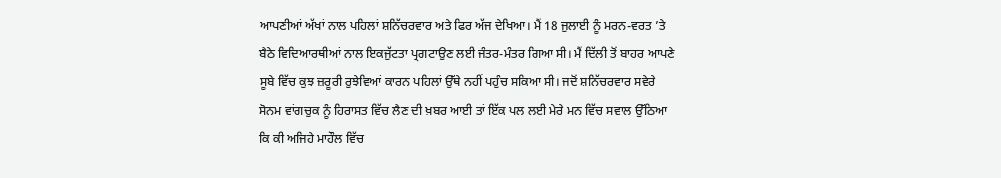ਆਪਣੀਆਂ ਅੱਖਾਂ ਨਾਲ ਪਹਿਲਾਂ ਸ਼ਨਿੱਚਰਵਾਰ ਅਤੇ ਫਿਰ ਅੱਜ ਦੇਖਿਆ। ਮੈਂ 18 ਜੁਲਾਈ ਨੂੰ ਮਰਨ-ਵਰਤ ’ਤੇ ਬੈਠੇ ਵਿਦਿਆਰਥੀਆਂ ਨਾਲ ਇਕਜੁੱਟਤਾ ਪ੍ਰਗਟਾਉਣ ਲਈ ਜੰਤਰ-ਮੰਤਰ ਗਿਆ ਸੀ। ਮੈਂ ਦਿੱਲੀ ਤੋਂ ਬਾਹਰ ਆਪਣੇ ਸੂਬੇ ਵਿੱਚ ਕੁਝ ਜ਼ਰੂਰੀ ਰੁਝੇਵਿਆਂ ਕਾਰਨ ਪਹਿਲਾਂ ਉੱਥੇ ਨਹੀਂ ਪਹੁੰਚ ਸਕਿਆ ਸੀ। ਜਦੋਂ ਸ਼ਨਿੱਚਰਵਾਰ ਸਵੇਰੇ ਸੋਨਮ ਵਾਂਗਚੁਕ ਨੂੰ ਹਿਰਾਸਤ ਵਿੱਚ ਲੈਣ ਦੀ ਖ਼ਬਰ ਆਈ ਤਾਂ ਇੱਕ ਪਲ ਲਈ ਮੇਰੇ ਮਨ ਵਿੱਚ ਸਵਾਲ ਉੱਠਿਆ ਕਿ ਕੀ ਅਜਿਹੇ ਮਾਹੌਲ ਵਿੱਚ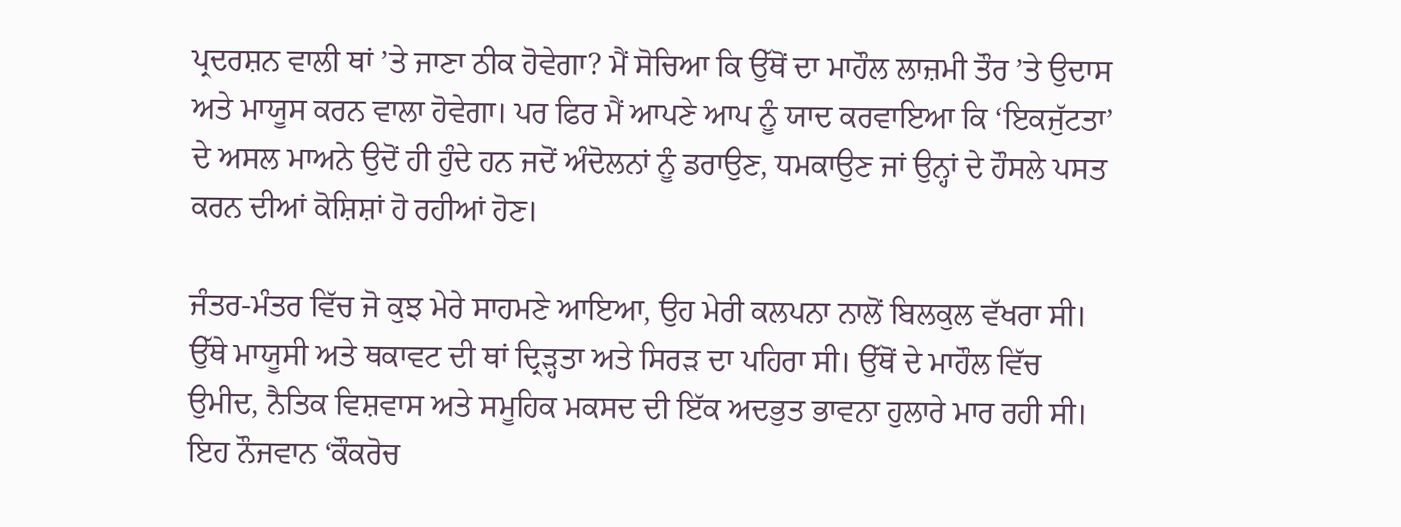ਪ੍ਰਦਰਸ਼ਨ ਵਾਲੀ ਥਾਂ ’ਤੇ ਜਾਣਾ ਠੀਕ ਹੋਵੇਗਾ? ਮੈਂ ਸੋਚਿਆ ਕਿ ਉੱਥੋਂ ਦਾ ਮਾਹੌਲ ਲਾਜ਼ਮੀ ਤੌਰ ’ਤੇ ਉਦਾਸ ਅਤੇ ਮਾਯੂਸ ਕਰਨ ਵਾਲਾ ਹੋਵੇਗਾ। ਪਰ ਫਿਰ ਮੈਂ ਆਪਣੇ ਆਪ ਨੂੰ ਯਾਦ ਕਰਵਾਇਆ ਕਿ ‘ਇਕਜੁੱਟਤਾ’ ਦੇ ਅਸਲ ਮਾਅਨੇ ਉਦੋਂ ਹੀ ਹੁੰਦੇ ਹਨ ਜਦੋਂ ਅੰਦੋਲਨਾਂ ਨੂੰ ਡਰਾਉਣ, ਧਮਕਾਉਣ ਜਾਂ ਉਨ੍ਹਾਂ ਦੇ ਹੌਸਲੇ ਪਸਤ ਕਰਨ ਦੀਆਂ ਕੋਸ਼ਿਸ਼ਾਂ ਹੋ ਰਹੀਆਂ ਹੋਣ।

ਜੰਤਰ-ਮੰਤਰ ਵਿੱਚ ਜੋ ਕੁਝ ਮੇਰੇ ਸਾਹਮਣੇ ਆਇਆ, ਉਹ ਮੇਰੀ ਕਲਪਨਾ ਨਾਲੋਂ ਬਿਲਕੁਲ ਵੱਖਰਾ ਸੀ। ਉੱਥੇ ਮਾਯੂਸੀ ਅਤੇ ਥਕਾਵਟ ਦੀ ਥਾਂ ਦ੍ਰਿੜ੍ਹਤਾ ਅਤੇ ਸਿਰੜ ਦਾ ਪਹਿਰਾ ਸੀ। ਉੱਥੋਂ ਦੇ ਮਾਹੌਲ ਵਿੱਚ ਉਮੀਦ, ਨੈਤਿਕ ਵਿਸ਼ਵਾਸ ਅਤੇ ਸਮੂਹਿਕ ਮਕਸਦ ਦੀ ਇੱਕ ਅਦਭੁਤ ਭਾਵਨਾ ਹੁਲਾਰੇ ਮਾਰ ਰਹੀ ਸੀ। ਇਹ ਨੌਜਵਾਨ ‘ਕੌਕਰੋਚ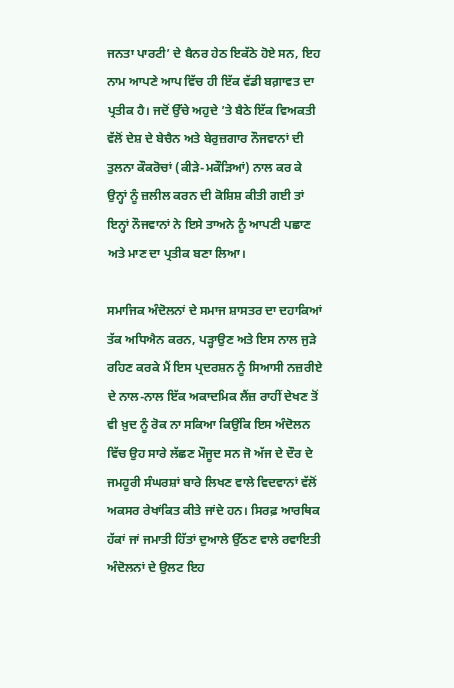ਜਨਤਾ ਪਾਰਟੀ’ ਦੇ ਬੈਨਰ ਹੇਠ ਇਕੱਠੇ ਹੋਏ ਸਨ, ਇਹ ਨਾਮ ਆਪਣੇ ਆਪ ਵਿੱਚ ਹੀ ਇੱਕ ਵੱਡੀ ਬਗ਼ਾਵਤ ਦਾ ਪ੍ਰਤੀਕ ਹੈ। ਜਦੋਂ ਉੱਚੇ ਅਹੁਦੇ ’ਤੇ ਬੈਠੇ ਇੱਕ ਵਿਅਕਤੀ ਵੱਲੋਂ ਦੇਸ਼ ਦੇ ਬੇਚੈਨ ਅਤੇ ਬੇਰੁਜ਼ਗਾਰ ਨੌਜਵਾਨਾਂ ਦੀ ਤੁਲਨਾ ਕੌਕਰੋਚਾਂ (ਕੀੜੇ-ਮਕੌੜਿਆਂ) ਨਾਲ ਕਰ ਕੇ ਉਨ੍ਹਾਂ ਨੂੰ ਜ਼ਲੀਲ ਕਰਨ ਦੀ ਕੋਸ਼ਿਸ਼ ਕੀਤੀ ਗਈ ਤਾਂ ਇਨ੍ਹਾਂ ਨੌਜਵਾਨਾਂ ਨੇ ਇਸੇ ਤਾਅਨੇ ਨੂੰ ਆਪਣੀ ਪਛਾਣ ਅਤੇ ਮਾਣ ਦਾ ਪ੍ਰਤੀਕ ਬਣਾ ਲਿਆ।

ਸਮਾਜਿਕ ਅੰਦੋਲਨਾਂ ਦੇ ਸਮਾਜ ਸ਼ਾਸਤਰ ਦਾ ਦਹਾਕਿਆਂ ਤੱਕ ਅਧਿਐਨ ਕਰਨ, ਪੜ੍ਹਾਉਣ ਅਤੇ ਇਸ ਨਾਲ ਜੁੜੇ ਰਹਿਣ ਕਰਕੇ ਮੈਂ ਇਸ ਪ੍ਰਦਰਸ਼ਨ ਨੂੰ ਸਿਆਸੀ ਨਜ਼ਰੀਏ ਦੇ ਨਾਲ-ਨਾਲ ਇੱਕ ਅਕਾਦਮਿਕ ਲੈਂਜ਼ ਰਾਹੀਂ ਦੇਖਣ ਤੋਂ ਵੀ ਖ਼ੁਦ ਨੂੰ ਰੋਕ ਨਾ ਸਕਿਆ ਕਿਉਂਕਿ ਇਸ ਅੰਦੋਲਨ ਵਿੱਚ ਉਹ ਸਾਰੇ ਲੱਛਣ ਮੌਜੂਦ ਸਨ ਜੋ ਅੱਜ ਦੇ ਦੌਰ ਦੇ ਜਮਹੂਰੀ ਸੰਘਰਸ਼ਾਂ ਬਾਰੇ ਲਿਖਣ ਵਾਲੇ ਵਿਦਵਾਨਾਂ ਵੱਲੋਂ ਅਕਸਰ ਰੇਖਾਂਕਿਤ ਕੀਤੇ ਜਾਂਦੇ ਹਨ। ਸਿਰਫ਼ ਆਰਥਿਕ ਹੱਕਾਂ ਜਾਂ ਜਮਾਤੀ ਹਿੱਤਾਂ ਦੁਆਲੇ ਉੱਠਣ ਵਾਲੇ ਰਵਾਇਤੀ ਅੰਦੋਲਨਾਂ ਦੇ ਉਲਟ ਇਹ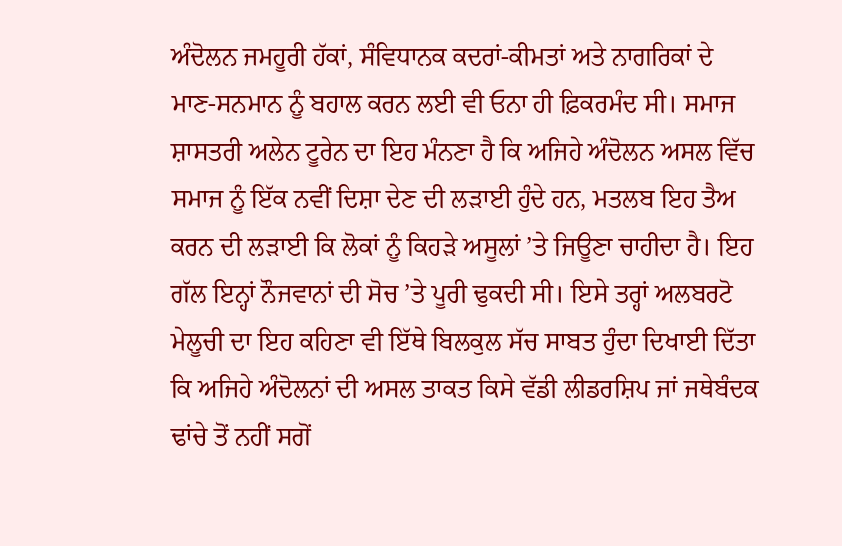ਅੰਦੋਲਨ ਜਮਹੂਰੀ ਹੱਕਾਂ, ਸੰਵਿਧਾਨਕ ਕਦਰਾਂ-ਕੀਮਤਾਂ ਅਤੇ ਨਾਗਰਿਕਾਂ ਦੇ ਮਾਣ-ਸਨਮਾਨ ਨੂੰ ਬਹਾਲ ਕਰਨ ਲਈ ਵੀ ਓਨਾ ਹੀ ਫ਼ਿਕਰਮੰਦ ਸੀ। ਸਮਾਜ ਸ਼ਾਸਤਰੀ ਅਲੇਨ ਟੂਰੇਨ ਦਾ ਇਹ ਮੰਨਣਾ ਹੈ ਕਿ ਅਜਿਹੇ ਅੰਦੋਲਨ ਅਸਲ ਵਿੱਚ ਸਮਾਜ ਨੂੰ ਇੱਕ ਨਵੀਂ ਦਿਸ਼ਾ ਦੇਣ ਦੀ ਲੜਾਈ ਹੁੰਦੇ ਹਨ, ਮਤਲਬ ਇਹ ਤੈਅ ਕਰਨ ਦੀ ਲੜਾਈ ਕਿ ਲੋਕਾਂ ਨੂੰ ਕਿਹੜੇ ਅਸੂਲਾਂ ’ਤੇ ਜਿਊਣਾ ਚਾਹੀਦਾ ਹੈ। ਇਹ ਗੱਲ ਇਨ੍ਹਾਂ ਨੌਜਵਾਨਾਂ ਦੀ ਸੋਚ ’ਤੇ ਪੂਰੀ ਢੁਕਦੀ ਸੀ। ਇਸੇ ਤਰ੍ਹਾਂ ਅਲਬਰਟੋ ਮੇਲੂਚੀ ਦਾ ਇਹ ਕਹਿਣਾ ਵੀ ਇੱਥੇ ਬਿਲਕੁਲ ਸੱਚ ਸਾਬਤ ਹੁੰਦਾ ਦਿਖਾਈ ਦਿੱਤਾ ਕਿ ਅਜਿਹੇ ਅੰਦੋਲਨਾਂ ਦੀ ਅਸਲ ਤਾਕਤ ਕਿਸੇ ਵੱਡੀ ਲੀਡਰਸ਼ਿਪ ਜਾਂ ਜਥੇਬੰਦਕ ਢਾਂਚੇ ਤੋਂ ਨਹੀਂ ਸਗੋਂ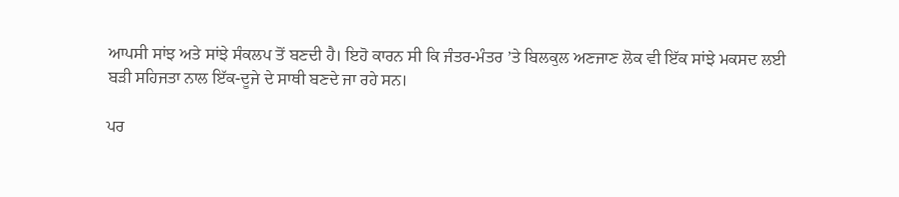ਆਪਸੀ ਸਾਂਝ ਅਤੇ ਸਾਂਝੇ ਸੰਕਲਪ ਤੋਂ ਬਣਦੀ ਹੈ। ਇਹੋ ਕਾਰਨ ਸੀ ਕਿ ਜੰਤਰ-ਮੰਤਰ ’ਤੇ ਬਿਲਕੁਲ ਅਣਜਾਣ ਲੋਕ ਵੀ ਇੱਕ ਸਾਂਝੇ ਮਕਸਦ ਲਈ ਬੜੀ ਸਹਿਜਤਾ ਨਾਲ ਇੱਕ-ਦੂਜੇ ਦੇ ਸਾਥੀ ਬਣਦੇ ਜਾ ਰਹੇ ਸਨ।

ਪਰ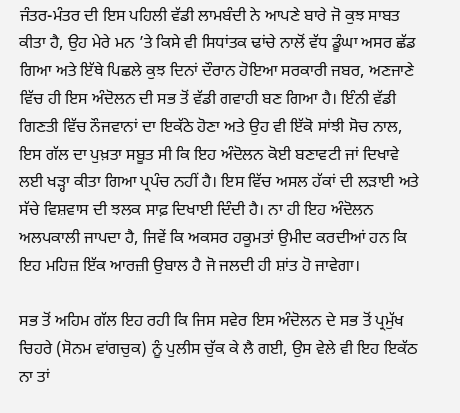ਜੰਤਰ-ਮੰਤਰ ਦੀ ਇਸ ਪਹਿਲੀ ਵੱਡੀ ਲਾਮਬੰਦੀ ਨੇ ਆਪਣੇ ਬਾਰੇ ਜੋ ਕੁਝ ਸਾਬਤ ਕੀਤਾ ਹੈ, ਉਹ ਮੇਰੇ ਮਨ ’ਤੇ ਕਿਸੇ ਵੀ ਸਿਧਾਂਤਕ ਢਾਂਚੇ ਨਾਲੋਂ ਵੱਧ ਡੂੰਘਾ ਅਸਰ ਛੱਡ ਗਿਆ ਅਤੇ ਇੱਥੇ ਪਿਛਲੇ ਕੁਝ ਦਿਨਾਂ ਦੌਰਾਨ ਹੋਇਆ ਸਰਕਾਰੀ ਜਬਰ, ਅਣਜਾਣੇ ਵਿੱਚ ਹੀ ਇਸ ਅੰਦੋਲਨ ਦੀ ਸਭ ਤੋਂ ਵੱਡੀ ਗਵਾਹੀ ਬਣ ਗਿਆ ਹੈ। ਇੰਨੀ ਵੱਡੀ ਗਿਣਤੀ ਵਿੱਚ ਨੌਜਵਾਨਾਂ ਦਾ ਇਕੱਠੇ ਹੋਣਾ ਅਤੇ ਉਹ ਵੀ ਇੱਕੋ ਸਾਂਝੀ ਸੋਚ ਨਾਲ, ਇਸ ਗੱਲ ਦਾ ਪੁਖ਼ਤਾ ਸਬੂਤ ਸੀ ਕਿ ਇਹ ਅੰਦੋਲਨ ਕੋਈ ਬਣਾਵਟੀ ਜਾਂ ਦਿਖਾਵੇ ਲਈ ਖੜ੍ਹਾ ਕੀਤਾ ਗਿਆ ਪ੍ਰਪੰਚ ਨਹੀਂ ਹੈ। ਇਸ ਵਿੱਚ ਅਸਲ ਹੱਕਾਂ ਦੀ ਲੜਾਈ ਅਤੇ ਸੱਚੇ ਵਿਸ਼ਵਾਸ ਦੀ ਝਲਕ ਸਾਫ਼ ਦਿਖਾਈ ਦਿੰਦੀ ਹੈ। ਨਾ ਹੀ ਇਹ ਅੰਦੋਲਨ ਅਲਪਕਾਲੀ ਜਾਪਦਾ ਹੈ, ਜਿਵੇਂ ਕਿ ਅਕਸਰ ਹਕੂਮਤਾਂ ਉਮੀਦ ਕਰਦੀਆਂ ਹਨ ਕਿ ਇਹ ਮਹਿਜ਼ ਇੱਕ ਆਰਜ਼ੀ ਉਬਾਲ ਹੈ ਜੋ ਜਲਦੀ ਹੀ ਸ਼ਾਂਤ ਹੋ ਜਾਵੇਗਾ।

ਸਭ ਤੋਂ ਅਹਿਮ ਗੱਲ ਇਹ ਰਹੀ ਕਿ ਜਿਸ ਸਵੇਰ ਇਸ ਅੰਦੋਲਨ ਦੇ ਸਭ ਤੋਂ ਪ੍ਰਮੁੱਖ ਚਿਹਰੇ (ਸੋਨਮ ਵਾਂਗਚੁਕ) ਨੂੰ ਪੁਲੀਸ ਚੁੱਕ ਕੇ ਲੈ ਗਈ, ਉਸ ਵੇਲੇ ਵੀ ਇਹ ਇਕੱਠ ਨਾ ਤਾਂ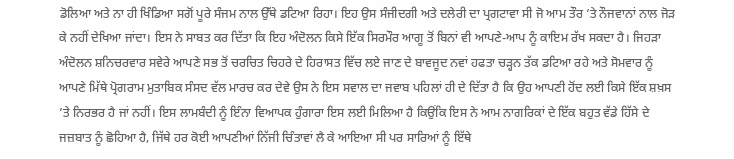ਡੋਲਿਆ ਅਤੇ ਨਾ ਹੀ ਖਿੰਡਿਆ ਸਗੋਂ ਪੂਰੇ ਸੰਜਮ ਨਾਲ ਉੱਥੇ ਡਟਿਆ ਰਿਹਾ। ਇਹ ਉਸ ਸੰਜੀਦਗੀ ਅਤੇ ਦਲੇਰੀ ਦਾ ਪ੍ਰਗਟਾਵਾ ਸੀ ਜੋ ਆਮ ਤੌਰ ’ਤੇ ਨੌਜਵਾਨਾਂ ਨਾਲ ਜੋੜ ਕੇ ਨਹੀਂ ਦੇਖਿਆ ਜਾਂਦਾ। ਇਸ ਨੇ ਸਾਬਤ ਕਰ ਦਿੱਤਾ ਕਿ ਇਹ ਅੰਦੋਲਨ ਕਿਸੇ ਇੱਕ ਸਿਰਮੌਰ ਆਗੂ ਤੋਂ ਬਿਨਾਂ ਵੀ ਆਪਣੇ-ਆਪ ਨੂੰ ਕਾਇਮ ਰੱਖ ਸਕਦਾ ਹੈ। ਜਿਹੜਾ ਅੰਦੋਲਨ ਸ਼ਨਿਚਰਵਾਰ ਸਵੇਰੇ ਆਪਣੇ ਸਭ ਤੋਂ ਚਰਚਿਤ ਚਿਹਰੇ ਦੇ ਹਿਰਾਸਤ ਵਿੱਚ ਲਏ ਜਾਣ ਦੇ ਬਾਵਜੂਦ ਨਵਾਂ ਹਫਤਾ ਚੜ੍ਹਨ ਤੱਕ ਡਟਿਆ ਰਹੇ ਅਤੇ ਸੋਮਵਾਰ ਨੂੰ ਆਪਣੇ ਮਿੱਥੇ ਪ੍ਰੋਗਰਾਮ ਮੁਤਾਬਿਕ ਸੰਸਦ ਵੱਲ ਮਾਰਚ ਕਰ ਦੇਵੇ ਉਸ ਨੇ ਇਸ ਸਵਾਲ ਦਾ ਜਵਾਬ ਪਹਿਲਾਂ ਹੀ ਦੇ ਦਿੱਤਾ ਹੈ ਕਿ ਉਹ ਆਪਣੀ ਹੋਂਦ ਲਈ ਕਿਸੇ ਇੱਕ ਸ਼ਖ਼ਸ ’ਤੇ ਨਿਰਭਰ ਹੈ ਜਾਂ ਨਹੀਂ। ਇਸ ਲਾਮਬੰਦੀ ਨੂੰ ਇੰਨਾ ਵਿਆਪਕ ਹੁੰਗਾਰਾ ਇਸ ਲਈ ਮਿਲਿਆ ਹੈ ਕਿਉਂਕਿ ਇਸ ਨੇ ਆਮ ਨਾਗਰਿਕਾਂ ਦੇ ਇੱਕ ਬਹੁਤ ਵੱਡੇ ਹਿੱਸੇ ਦੇ ਜਜ਼ਬਾਤ ਨੂੰ ਛੋਹਿਆ ਹੈ, ਜਿੱਥੇ ਹਰ ਕੋਈ ਆਪਣੀਆਂ ਨਿੱਜੀ ਚਿੰਤਾਵਾਂ ਲੈ ਕੇ ਆਇਆ ਸੀ ਪਰ ਸਾਰਿਆਂ ਨੂੰ ਇੱਥੇ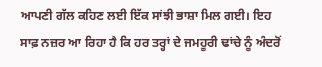ਆਪਣੀ ਗੱਲ ਕਹਿਣ ਲਈ ਇੱਕ ਸਾਂਝੀ ਭਾਸ਼ਾ ਮਿਲ ਗਈ। ਇਹ ਸਾਫ਼ ਨਜ਼ਰ ਆ ਰਿਹਾ ਹੈ ਕਿ ਹਰ ਤਰ੍ਹਾਂ ਦੇ ਜਮਹੂਰੀ ਢਾਂਚੇ ਨੂੰ ਅੰਦਰੋਂ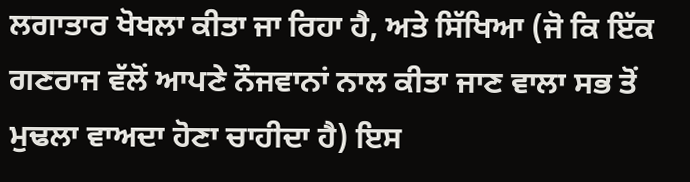ਲਗਾਤਾਰ ਖੋਖਲਾ ਕੀਤਾ ਜਾ ਰਿਹਾ ਹੈ, ਅਤੇ ਸਿੱਖਿਆ (ਜੋ ਕਿ ਇੱਕ ਗਣਰਾਜ ਵੱਲੋਂ ਆਪਣੇ ਨੌਜਵਾਨਾਂ ਨਾਲ ਕੀਤਾ ਜਾਣ ਵਾਲਾ ਸਭ ਤੋਂ ਮੁਢਲਾ ਵਾਅਦਾ ਹੋਣਾ ਚਾਹੀਦਾ ਹੈ) ਇਸ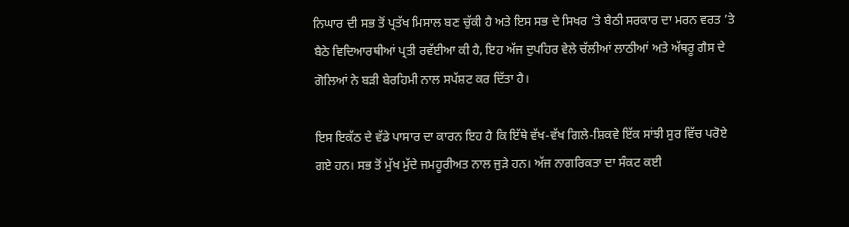ਨਿਘਾਰ ਦੀ ਸਭ ਤੋਂ ਪ੍ਰਤੱਖ ਮਿਸਾਲ ਬਣ ਚੁੱਕੀ ਹੈ ਅਤੇ ਇਸ ਸਭ ਦੇ ਸਿਖਰ ’ਤੇ ਬੈਠੀ ਸਰਕਾਰ ਦਾ ਮਰਨ ਵਰਤ ’ਤੇ ਬੈਠੇ ਵਿਦਿਆਰਥੀਆਂ ਪ੍ਰਤੀ ਰਵੱਈਆ ਕੀ ਹੈ, ਇਹ ਅੱਜ ਦੁਪਹਿਰ ਵੇਲੇ ਚੱਲੀਆਂ ਲਾਠੀਆਂ ਅਤੇ ਅੱਥਰੂ ਗੈਸ ਦੇ ਗੋਲਿਆਂ ਨੇ ਬੜੀ ਬੇਰਹਿਮੀ ਨਾਲ ਸਪੱਸ਼ਟ ਕਰ ਦਿੱਤਾ ਹੈ।

ਇਸ ਇਕੱਠ ਦੇ ਵੱਡੇ ਪਾਸਾਰ ਦਾ ਕਾਰਨ ਇਹ ਹੈ ਕਿ ਇੱਥੇ ਵੱਖ-ਵੱਖ ਗਿਲੇ-ਸ਼ਿਕਵੇ ਇੱਕ ਸਾਂਝੀ ਸੁਰ ਵਿੱਚ ਪਰੋਏ ਗਏ ਹਨ। ਸਭ ਤੋਂ ਮੁੱਖ ਮੁੱਦੇ ਜਮਹੂਰੀਅਤ ਨਾਲ ਜੁੜੇ ਹਨ। ਅੱਜ ਨਾਗਰਿਕਤਾ ਦਾ ਸੰਕਟ ਕਈ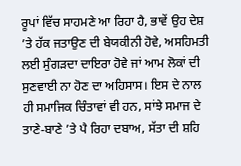ਰੂਪਾਂ ਵਿੱਚ ਸਾਹਮਣੇ ਆ ਰਿਹਾ ਹੈ, ਭਾਵੇਂ ਉਹ ਦੇਸ਼ ’ਤੇ ਹੱਕ ਜਤਾਉਣ ਦੀ ਬੇਯਕੀਨੀ ਹੋਵੇ, ਅਸਹਿਮਤੀ ਲਈ ਸੁੰਗੜਦਾ ਦਾਇਰਾ ਹੋਵੇ ਜਾਂ ਆਮ ਲੋਕਾਂ ਦੀ ਸੁਣਵਾਈ ਨਾ ਹੋਣ ਦਾ ਅਹਿਸਾਸ। ਇਸ ਦੇ ਨਾਲ ਹੀ ਸਮਾਜਿਕ ਚਿੰਤਾਵਾਂ ਵੀ ਹਨ, ਸਾਂਝੇ ਸਮਾਜ ਦੇ ਤਾਣੇ-ਬਾਣੇ ’ਤੇ ਪੈ ਰਿਹਾ ਦਬਾਅ, ਸੱਤਾ ਦੀ ਸ਼ਹਿ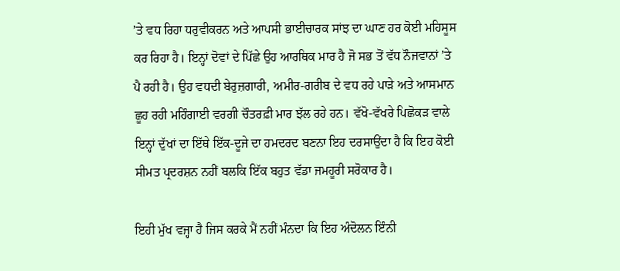’ਤੇ ਵਧ ਰਿਹਾ ਧਰੁਵੀਕਰਨ ਅਤੇ ਆਪਸੀ ਭਾਈਚਾਰਕ ਸਾਂਝ ਦਾ ਘਾਣ ਹਰ ਕੋਈ ਮਹਿਸੂਸ ਕਰ ਰਿਹਾ ਹੈ। ਇਨ੍ਹਾਂ ਦੋਵਾਂ ਦੇ ਪਿੱਛੇ ਉਹ ਆਰਥਿਕ ਮਾਰ ਹੈ ਜੋ ਸਭ ਤੋਂ ਵੱਧ ਨੌਜਵਾਨਾਂ ’ਤੇ ਪੈ ਰਹੀ ਹੈ। ਉਹ ਵਧਦੀ ਬੇਰੁਜ਼ਗਾਰੀ, ਅਮੀਰ-ਗਰੀਬ ਦੇ ਵਧ ਰਹੇ ਪਾੜੇ ਅਤੇ ਆਸਮਾਨ ਛੂਹ ਰਹੀ ਮਹਿੰਗਾਈ ਵਰਗੀ ਚੌਤਰਫ਼ੀ ਮਾਰ ਝੱਲ ਰਹੇ ਹਨ। ਵੱਖੋ-ਵੱਖਰੇ ਪਿਛੋਕੜ ਵਾਲੇ ਇਨ੍ਹਾਂ ਦੁੱਖਾਂ ਦਾ ਇੱਥੇ ਇੱਕ-ਦੂਜੇ ਦਾ ਹਮਦਰਦ ਬਣਨਾ ਇਹ ਦਰਸਾਉਂਦਾ ਹੈ ਕਿ ਇਹ ਕੋਈ ਸੀਮਤ ਪ੍ਰਦਰਸ਼ਨ ਨਹੀਂ ਬਲਕਿ ਇੱਕ ਬਹੁਤ ਵੱਡਾ ਜਮਹੂਰੀ ਸਰੋਕਾਰ ਹੈ।

ਇਹੀ ਮੁੱਖ ਵਜ੍ਹਾ ਹੈ ਜਿਸ ਕਰਕੇ ਮੈਂ ਨਹੀਂ ਮੰਨਦਾ ਕਿ ਇਹ ਅੰਦੋਲਨ ਇੰਨੀ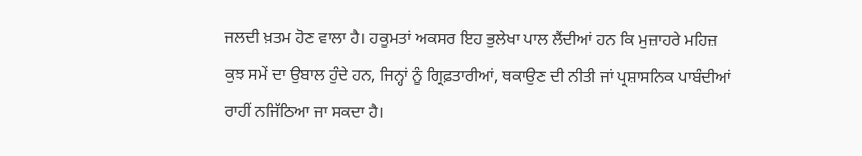ਜਲਦੀ ਖ਼ਤਮ ਹੋਣ ਵਾਲਾ ਹੈ। ਹਕੂਮਤਾਂ ਅਕਸਰ ਇਹ ਭੁਲੇਖਾ ਪਾਲ ਲੈਂਦੀਆਂ ਹਨ ਕਿ ਮੁਜ਼ਾਹਰੇ ਮਹਿਜ਼ ਕੁਝ ਸਮੇਂ ਦਾ ਉਬਾਲ ਹੁੰਦੇ ਹਨ, ਜਿਨ੍ਹਾਂ ਨੂੰ ਗ੍ਰਿਫ਼ਤਾਰੀਆਂ, ਥਕਾਉਣ ਦੀ ਨੀਤੀ ਜਾਂ ਪ੍ਰਸ਼ਾਸਨਿਕ ਪਾਬੰਦੀਆਂ ਰਾਹੀਂ ਨਜਿੱਠਿਆ ਜਾ ਸਕਦਾ ਹੈ।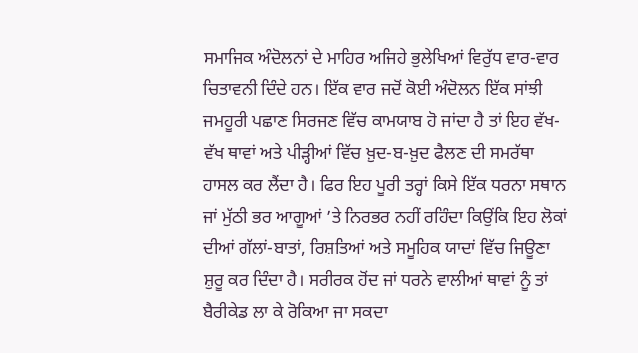ਸਮਾਜਿਕ ਅੰਦੋਲਨਾਂ ਦੇ ਮਾਹਿਰ ਅਜਿਹੇ ਭੁਲੇਖਿਆਂ ਵਿਰੁੱਧ ਵਾਰ-ਵਾਰ ਚਿਤਾਵਨੀ ਦਿੰਦੇ ਹਨ। ਇੱਕ ਵਾਰ ਜਦੋਂ ਕੋਈ ਅੰਦੋਲਨ ਇੱਕ ਸਾਂਝੀ ਜਮਹੂਰੀ ਪਛਾਣ ਸਿਰਜਣ ਵਿੱਚ ਕਾਮਯਾਬ ਹੋ ਜਾਂਦਾ ਹੈ ਤਾਂ ਇਹ ਵੱਖ-ਵੱਖ ਥਾਵਾਂ ਅਤੇ ਪੀੜ੍ਹੀਆਂ ਵਿੱਚ ਖ਼ੁਦ-ਬ-ਖ਼ੁਦ ਫੈਲਣ ਦੀ ਸਮਰੱਥਾ ਹਾਸਲ ਕਰ ਲੈਂਦਾ ਹੈ। ਫਿਰ ਇਹ ਪੂਰੀ ਤਰ੍ਹਾਂ ਕਿਸੇ ਇੱਕ ਧਰਨਾ ਸਥਾਨ ਜਾਂ ਮੁੱਠੀ ਭਰ ਆਗੂਆਂ ’ਤੇ ਨਿਰਭਰ ਨਹੀਂ ਰਹਿੰਦਾ ਕਿਉਂਕਿ ਇਹ ਲੋਕਾਂ ਦੀਆਂ ਗੱਲਾਂ-ਬਾਤਾਂ, ਰਿਸ਼ਤਿਆਂ ਅਤੇ ਸਮੂਹਿਕ ਯਾਦਾਂ ਵਿੱਚ ਜਿਊਣਾ ਸ਼ੁਰੂ ਕਰ ਦਿੰਦਾ ਹੈ। ਸਰੀਰਕ ਹੋਂਦ ਜਾਂ ਧਰਨੇ ਵਾਲੀਆਂ ਥਾਵਾਂ ਨੂੰ ਤਾਂ ਬੈਰੀਕੇਡ ਲਾ ਕੇ ਰੋਕਿਆ ਜਾ ਸਕਦਾ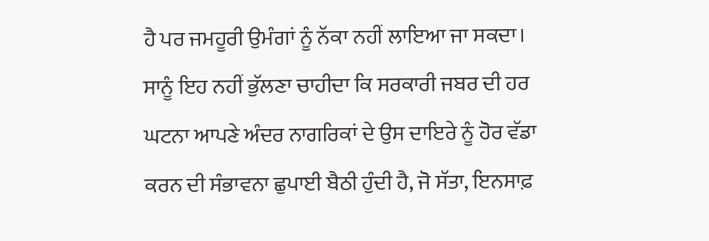ਹੈ ਪਰ ਜਮਹੂਰੀ ਉਮੰਗਾਂ ਨੂੰ ਨੱਕਾ ਨਹੀਂ ਲਾਇਆ ਜਾ ਸਕਦਾ। ਸਾਨੂੰ ਇਹ ਨਹੀਂ ਭੁੱਲਣਾ ਚਾਹੀਦਾ ਕਿ ਸਰਕਾਰੀ ਜਬਰ ਦੀ ਹਰ ਘਟਨਾ ਆਪਣੇ ਅੰਦਰ ਨਾਗਰਿਕਾਂ ਦੇ ਉਸ ਦਾਇਰੇ ਨੂੰ ਹੋਰ ਵੱਡਾ ਕਰਨ ਦੀ ਸੰਭਾਵਨਾ ਛੁਪਾਈ ਬੈਠੀ ਹੁੰਦੀ ਹੈ, ਜੋ ਸੱਤਾ, ਇਨਸਾਫ਼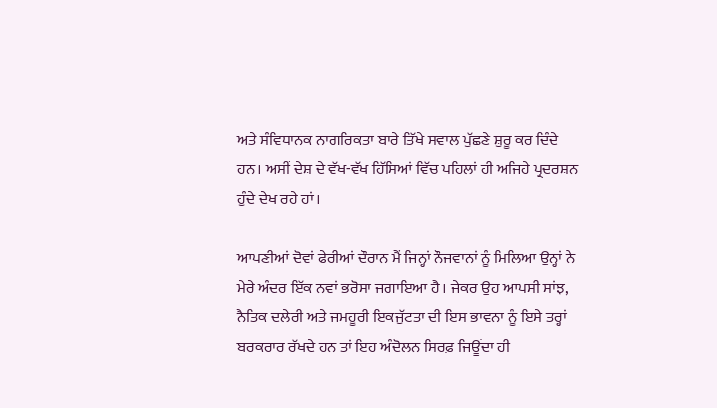ਅਤੇ ਸੰਵਿਧਾਨਕ ਨਾਗਰਿਕਤਾ ਬਾਰੇ ਤਿੱਖੇ ਸਵਾਲ ਪੁੱਛਣੇ ਸ਼ੁਰੂ ਕਰ ਦਿੰਦੇ ਹਨ। ਅਸੀਂ ਦੇਸ਼ ਦੇ ਵੱਖ-ਵੱਖ ਹਿੱਸਿਆਂ ਵਿੱਚ ਪਹਿਲਾਂ ਹੀ ਅਜਿਹੇ ਪ੍ਰਦਰਸ਼ਨ ਹੁੰਦੇ ਦੇਖ ਰਹੇ ਹਾਂ।

ਆਪਣੀਆਂ ਦੋਵਾਂ ਫੇਰੀਆਂ ਦੌਰਾਨ ਮੈਂ ਜਿਨ੍ਹਾਂ ਨੌਜਵਾਨਾਂ ਨੂੰ ਮਿਲਿਆ ਉਨ੍ਹਾਂ ਨੇ ਮੇਰੇ ਅੰਦਰ ਇੱਕ ਨਵਾਂ ਭਰੋਸਾ ਜਗਾਇਆ ਹੈ। ਜੇਕਰ ਉਹ ਆਪਸੀ ਸਾਂਝ, ਨੈਤਿਕ ਦਲੇਰੀ ਅਤੇ ਜਮਹੂਰੀ ਇਕਜੁੱਟਤਾ ਦੀ ਇਸ ਭਾਵਨਾ ਨੂੰ ਇਸੇ ਤਰ੍ਹਾਂ ਬਰਕਰਾਰ ਰੱਖਦੇ ਹਨ ਤਾਂ ਇਹ ਅੰਦੋਲਨ ਸਿਰਫ਼ ਜਿਊਂਦਾ ਹੀ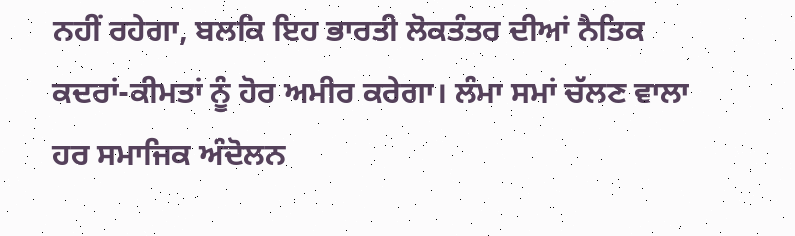ਨਹੀਂ ਰਹੇਗਾ, ਬਲਕਿ ਇਹ ਭਾਰਤੀ ਲੋਕਤੰਤਰ ਦੀਆਂ ਨੈਤਿਕ ਕਦਰਾਂ-ਕੀਮਤਾਂ ਨੂੰ ਹੋਰ ਅਮੀਰ ਕਰੇਗਾ। ਲੰਮਾ ਸਮਾਂ ਚੱਲਣ ਵਾਲਾ ਹਰ ਸਮਾਜਿਕ ਅੰਦੋਲਨ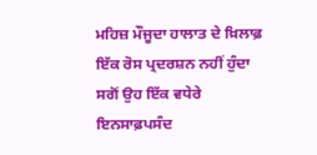ਮਹਿਜ਼ ਮੌਜੂਦਾ ਹਾਲਾਤ ਦੇ ਖ਼ਿਲਾਫ਼ ਇੱਕ ਰੋਸ ਪ੍ਰਦਰਸ਼ਨ ਨਹੀਂ ਹੁੰਦਾ ਸਗੋਂ ਉਹ ਇੱਕ ਵਧੇਰੇ ਇਨਸਾਫ਼ਪਸੰਦ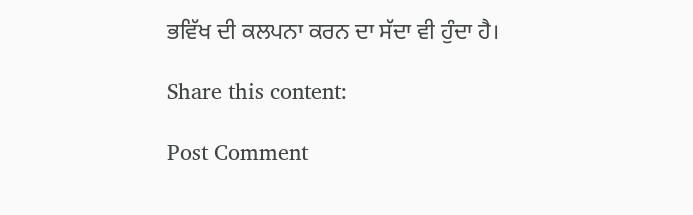ਭਵਿੱਖ ਦੀ ਕਲਪਨਾ ਕਰਨ ਦਾ ਸੱਦਾ ਵੀ ਹੁੰਦਾ ਹੈ।

Share this content:

Post Comment